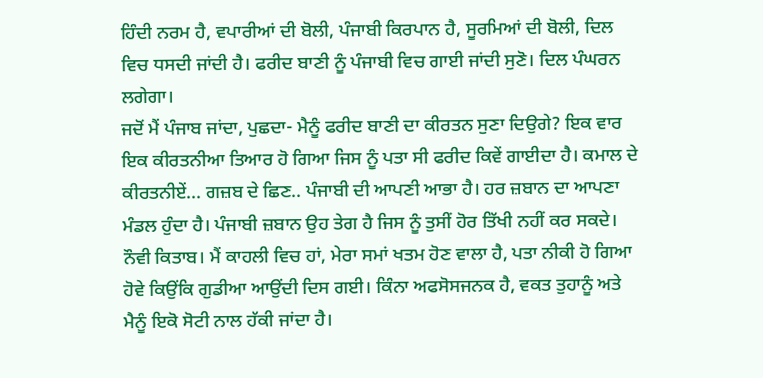ਹਿੰਦੀ ਨਰਮ ਹੈ, ਵਪਾਰੀਆਂ ਦੀ ਬੋਲੀ, ਪੰਜਾਬੀ ਕਿਰਪਾਨ ਹੈ, ਸੂਰਮਿਆਂ ਦੀ ਬੋਲੀ, ਦਿਲ ਵਿਚ ਧਸਦੀ ਜਾਂਦੀ ਹੈ। ਫਰੀਦ ਬਾਣੀ ਨੂੰ ਪੰਜਾਬੀ ਵਿਚ ਗਾਈ ਜਾਂਦੀ ਸੁਣੋ। ਦਿਲ ਪੰਘਰਨ ਲਗੇਗਾ।
ਜਦੋਂ ਮੈਂ ਪੰਜਾਬ ਜਾਂਦਾ, ਪੁਛਦਾ- ਮੈਨੂੰ ਫਰੀਦ ਬਾਣੀ ਦਾ ਕੀਰਤਨ ਸੁਣਾ ਦਿਉਗੇ? ਇਕ ਵਾਰ ਇਕ ਕੀਰਤਨੀਆ ਤਿਆਰ ਹੋ ਗਿਆ ਜਿਸ ਨੂੰ ਪਤਾ ਸੀ ਫਰੀਦ ਕਿਵੇਂ ਗਾਈਦਾ ਹੈ। ਕਮਾਲ ਦੇ ਕੀਰਤਨੀਏਂ... ਗਜ਼ਬ ਦੇ ਛਿਣ.. ਪੰਜਾਬੀ ਦੀ ਆਪਣੀ ਆਭਾ ਹੈ। ਹਰ ਜ਼ਬਾਨ ਦਾ ਆਪਣਾ ਮੰਡਲ ਹੁੰਦਾ ਹੈ। ਪੰਜਾਬੀ ਜ਼ਬਾਨ ਉਹ ਤੇਗ ਹੈ ਜਿਸ ਨੂੰ ਤੁਸੀਂ ਹੋਰ ਤਿੱਖੀ ਨਹੀਂ ਕਰ ਸਕਦੇ।
ਨੌਵੀ ਕਿਤਾਬ। ਮੈਂ ਕਾਹਲੀ ਵਿਚ ਹਾਂ, ਮੇਰਾ ਸਮਾਂ ਖਤਮ ਹੋਣ ਵਾਲਾ ਹੈ, ਪਤਾ ਨੀਕੀ ਹੋ ਗਿਆ ਹੋਵੇ ਕਿਉਂਕਿ ਗੁਡੀਆ ਆਉਂਦੀ ਦਿਸ ਗਈ। ਕਿੰਨਾ ਅਫਸੋਸਜਨਕ ਹੈ, ਵਕਤ ਤੁਹਾਨੂੰ ਅਤੇ ਮੈਨੂੰ ਇਕੋ ਸੋਟੀ ਨਾਲ ਹੱਕੀ ਜਾਂਦਾ ਹੈ।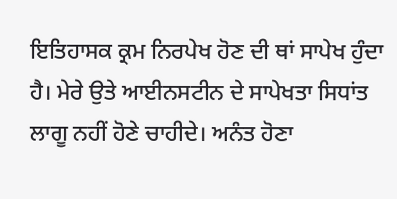ਇਤਿਹਾਸਕ ਕ੍ਰਮ ਨਿਰਪੇਖ ਹੋਣ ਦੀ ਥਾਂ ਸਾਪੇਖ ਹੁੰਦਾ ਹੈ। ਮੇਰੇ ਉਤੇ ਆਈਨਸਟੀਨ ਦੇ ਸਾਪੇਖਤਾ ਸਿਧਾਂਤ ਲਾਗੂ ਨਹੀਂ ਹੋਣੇ ਚਾਹੀਦੇ। ਅਨੰਤ ਹੋਣਾ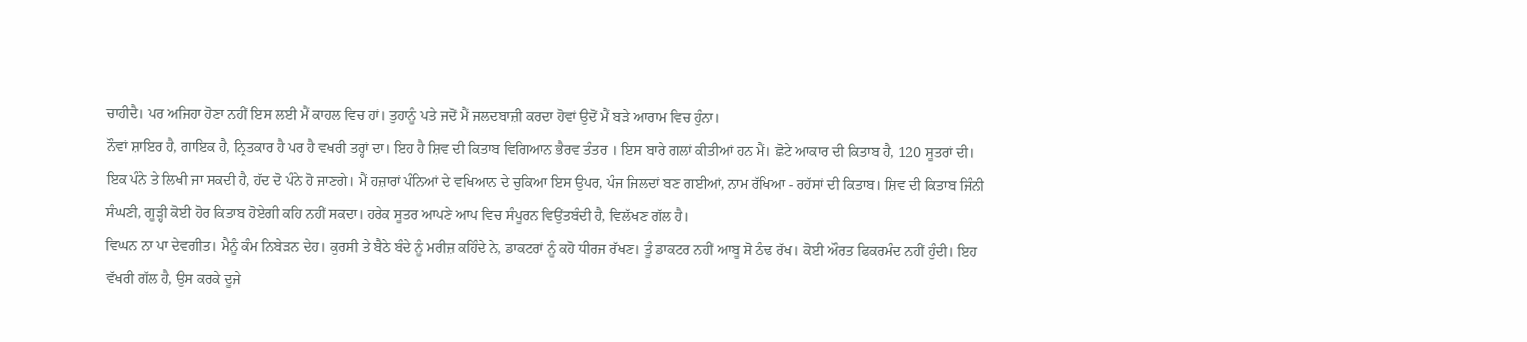ਚਾਹੀਦੈ। ਪਰ ਅਜਿਹਾ ਹੋਣਾ ਨਹੀਂ ਇਸ ਲਈ ਮੈਂ ਕਾਹਲ ਵਿਚ ਹਾਂ। ਤੁਹਾਨੂੰ ਪਤੇ ਜਦੋਂ ਮੈਂ ਜਲਦਬਾਜ਼ੀ ਕਰਦਾ ਹੋਵਾਂ ਉਦੋਂ ਮੈਂ ਬੜੇ ਆਰਾਮ ਵਿਚ ਹੁੰਨਾ।
ਨੌਵਾਂ ਸ਼ਾਇਰ ਹੈ, ਗਾਇਕ ਹੈ, ਨ੍ਰਿਤਕਾਰ ਹੈ ਪਰ ਹੈ ਵਖਰੀ ਤਰ੍ਹਾਂ ਦਾ। ਇਹ ਹੈ ਸ਼ਿਵ ਦੀ ਕਿਤਾਬ ਵਿਗਿਆਨ ਭੈਰਵ ਤੰਤਰ । ਇਸ ਬਾਰੇ ਗਲਾਂ ਕੀਤੀਆਂ ਹਨ ਮੈਂ। ਛੋਟੇ ਆਕਾਰ ਦੀ ਕਿਤਾਬ ਹੈ, 120 ਸੂਤਰਾਂ ਦੀ। ਇਕ ਪੰਨੇ ਤੇ ਲਿਖੀ ਜਾ ਸਕਦੀ ਹੈ, ਹੱਦ ਦੋ ਪੰਨੇ ਹੋ ਜਾਣਗੇ। ਮੈਂ ਹਜ਼ਾਰਾਂ ਪੰਨਿਆਂ ਦੇ ਵਖਿਆਨ ਦੇ ਚੁਕਿਆ ਇਸ ਉਪਰ, ਪੰਜ ਜਿਲਦਾਂ ਬਣ ਗਈਆਂ, ਨਾਮ ਰੱਖਿਆ - ਰਹੱਸਾਂ ਦੀ ਕਿਤਾਬ। ਸ਼ਿਵ ਦੀ ਕਿਤਾਬ ਜਿੰਨੀ ਸੰਘਣੀ, ਗੂੜ੍ਹੀ ਕੋਈ ਹੋਰ ਕਿਤਾਬ ਹੋਏਗੀ ਕਹਿ ਨਹੀਂ ਸਕਦਾ। ਹਰੇਕ ਸੂਤਰ ਆਪਣੇ ਆਪ ਵਿਚ ਸੰਪੂਰਨ ਵਿਉਂਤਬੰਦੀ ਹੈ, ਵਿਲੱਖਣ ਗੱਲ ਹੈ।
ਵਿਘਨ ਨਾ ਪਾ ਦੇਵਗੀਤ। ਮੈਨੂੰ ਕੰਮ ਨਿਬੇੜਨ ਦੇਹ। ਕੁਰਸੀ ਤੇ ਬੈਠੇ ਬੰਦੇ ਨੂੰ ਮਰੀਜ਼ ਕਹਿੰਦੇ ਨੇ, ਡਾਕਟਰਾਂ ਨੂੰ ਕਹੋ ਧੀਰਜ ਰੱਖਣ। ਤੂੰ ਡਾਕਟਰ ਨਹੀਂ ਆਬੂ ਸੋ ਠੰਢ ਰੱਖ। ਕੋਈ ਔਰਤ ਫਿਕਰਮੰਦ ਨਹੀਂ ਹੁੰਦੀ। ਇਹ ਵੱਖਰੀ ਗੱਲ ਹੈ, ਉਸ ਕਰਕੇ ਦੂਜੇ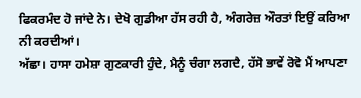ਫਿਕਰਮੰਦ ਹੋ ਜਾਂਦੇ ਨੇ। ਦੇਖੋ ਗੁਡੀਆ ਹੱਸ ਰਹੀ ਹੈ, ਅੰਗਰੇਜ਼ ਔਰਤਾਂ ਇਉਂ ਕਰਿਆ ਨੀ ਕਰਦੀਆਂ।
ਅੱਛਾ। ਹਾਸਾ ਹਮੇਸ਼ਾ ਗੁਣਕਾਰੀ ਹੁੰਦੇ, ਮੈਨੂੰ ਚੰਗਾ ਲਗਦੈ, ਹੱਸੋ ਭਾਵੇਂ ਰੋਵੋ ਮੈਂ ਆਪਣਾ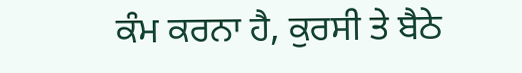ਕੰਮ ਕਰਨਾ ਹੈ, ਕੁਰਸੀ ਤੇ ਬੈਠੇ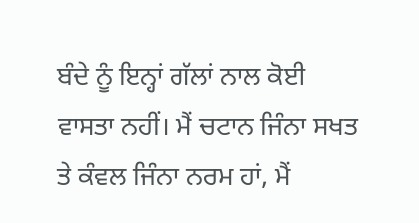ਬੰਦੇ ਨੂੰ ਇਨ੍ਹਾਂ ਗੱਲਾਂ ਨਾਲ ਕੋਈ ਵਾਸਤਾ ਨਹੀਂ। ਮੈਂ ਚਟਾਨ ਜਿੰਨਾ ਸਖਤ ਤੇ ਕੰਵਲ ਜਿੰਨਾ ਨਰਮ ਹਾਂ, ਮੈਂ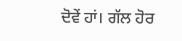ਦੋਵੇਂ ਹਾਂ। ਗੱਲ ਹੋਰ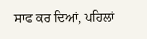ਸਾਫ ਕਰ ਦਿਆਂ, ਪਹਿਲਾਂ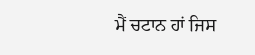ਮੈਂ ਚਟਾਨ ਹਾਂ ਜਿਸ